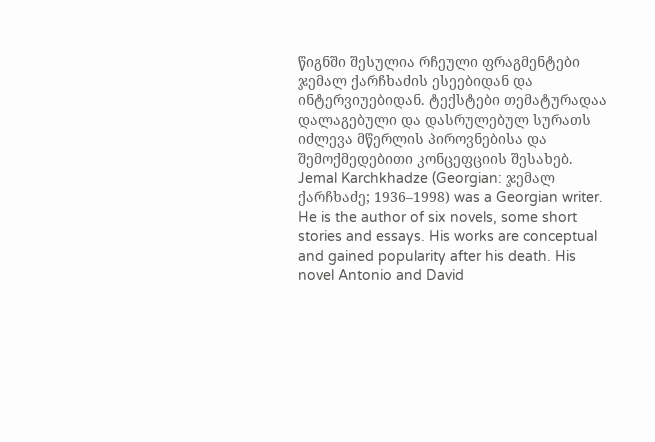წიგნში შესულია რჩეული ფრაგმენტები ჯემალ ქარჩხაძის ესეებიდან და ინტერვიუებიდან. ტექსტები თემატურადაა დალაგებული და დასრულებულ სურათს იძლევა მწერლის პიროვნებისა და შემოქმედებითი კონცეფციის შესახებ.
Jemal Karchkhadze (Georgian: ჯემალ ქარჩხაძე; 1936–1998) was a Georgian writer. He is the author of six novels, some short stories and essays. His works are conceptual and gained popularity after his death. His novel Antonio and David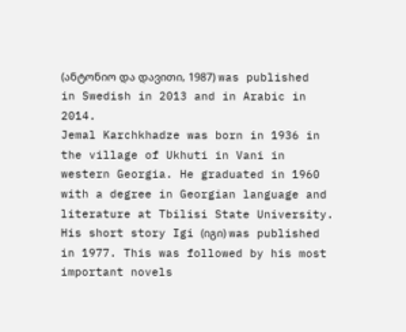(ანტონიო და დავითი, 1987) was published in Swedish in 2013 and in Arabic in 2014.
Jemal Karchkhadze was born in 1936 in the village of Ukhuti in Vani in western Georgia. He graduated in 1960 with a degree in Georgian language and literature at Tbilisi State University. His short story Igi (იგი) was published in 1977. This was followed by his most important novels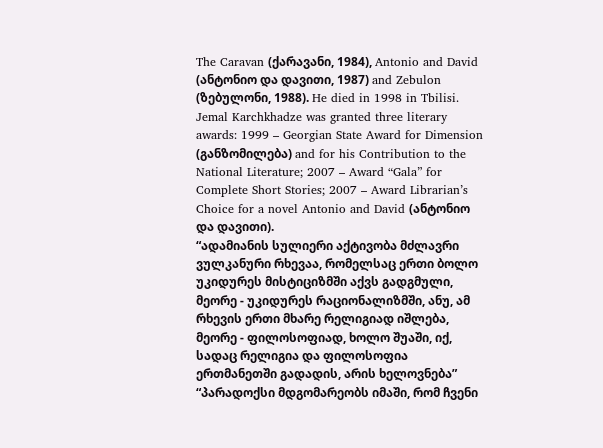The Caravan (ქარავანი, 1984), Antonio and David (ანტონიო და დავითი, 1987) and Zebulon (ზებულონი, 1988). He died in 1998 in Tbilisi.
Jemal Karchkhadze was granted three literary awards: 1999 – Georgian State Award for Dimension (განზომილება) and for his Contribution to the National Literature; 2007 – Award “Gala” for Complete Short Stories; 2007 – Award Librarian’s Choice for a novel Antonio and David (ანტონიო და დავითი).
“ადამიანის სულიერი აქტივობა მძლავრი ვულკანური რხევაა, რომელსაც ერთი ბოლო უკიდურეს მისტიციზმში აქვს გადგმული, მეორე - უკიდურეს რაციონალიზმში, ანუ, ამ რხევის ერთი მხარე რელიგიად იშლება, მეორე - ფილოსოფიად, ხოლო შუაში, იქ, სადაც რელიგია და ფილოსოფია ერთმანეთში გადადის, არის ხელოვნება”
“პარადოქსი მდგომარეობს იმაში, რომ ჩვენი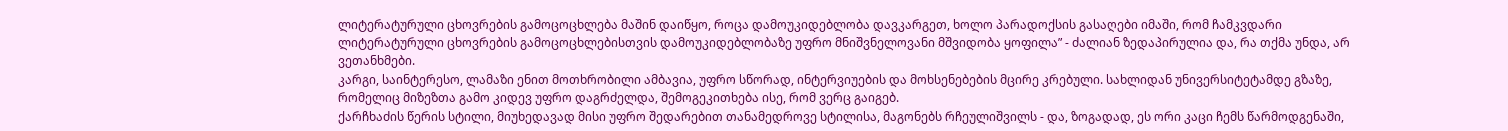ლიტერატურული ცხოვრების გამოცოცხლება მაშინ დაიწყო, როცა დამოუკიდებლობა დავკარგეთ, ხოლო პარადოქსის გასაღები იმაში, რომ ჩამკვდარი ლიტერატურული ცხოვრების გამოცოცხლებისთვის დამოუკიდებლობაზე უფრო მნიშვნელოვანი მშვიდობა ყოფილა” - ძალიან ზედაპირულია და, რა თქმა უნდა, არ ვეთანხმები.
კარგი, საინტერესო, ლამაზი ენით მოთხრობილი ამბავია, უფრო სწორად, ინტერვიუების და მოხსენებების მცირე კრებული. სახლიდან უნივერსიტეტამდე გზაზე, რომელიც მიზეზთა გამო კიდევ უფრო დაგრძელდა, შემოგეკითხება ისე, რომ ვერც გაიგებ.
ქარჩხაძის წერის სტილი, მიუხედავად მისი უფრო შედარებით თანამედროვე სტილისა, მაგონებს რჩეულიშვილს - და, ზოგადად, ეს ორი კაცი ჩემს წარმოდგენაში,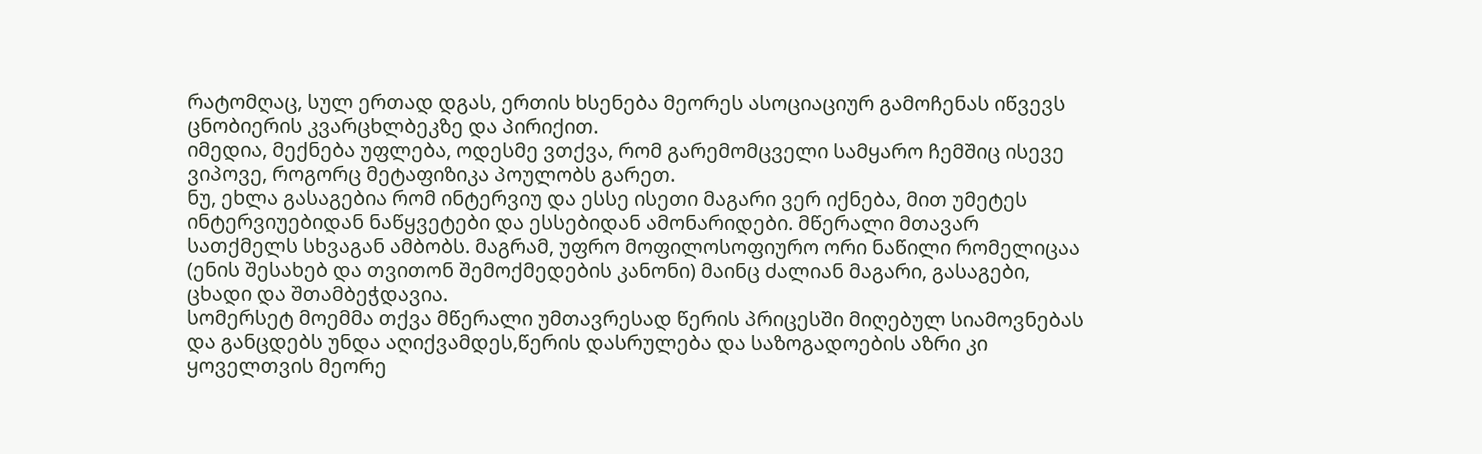რატომღაც, სულ ერთად დგას, ერთის ხსენება მეორეს ასოციაციურ გამოჩენას იწვევს ცნობიერის კვარცხლბეკზე და პირიქით.
იმედია, მექნება უფლება, ოდესმე ვთქვა, რომ გარემომცველი სამყარო ჩემშიც ისევე ვიპოვე, როგორც მეტაფიზიკა პოულობს გარეთ.
ნუ, ეხლა გასაგებია რომ ინტერვიუ და ესსე ისეთი მაგარი ვერ იქნება, მით უმეტეს ინტერვიუებიდან ნაწყვეტები და ესსებიდან ამონარიდები. მწერალი მთავარ სათქმელს სხვაგან ამბობს. მაგრამ, უფრო მოფილოსოფიურო ორი ნაწილი რომელიცაა (ენის შესახებ და თვითონ შემოქმედების კანონი) მაინც ძალიან მაგარი, გასაგები, ცხადი და შთამბეჭდავია.
სომერსეტ მოემმა თქვა მწერალი უმთავრესად წერის პრიცესში მიღებულ სიამოვნებას და განცდებს უნდა აღიქვამდეს,წერის დასრულება და საზოგადოების აზრი კი ყოველთვის მეორე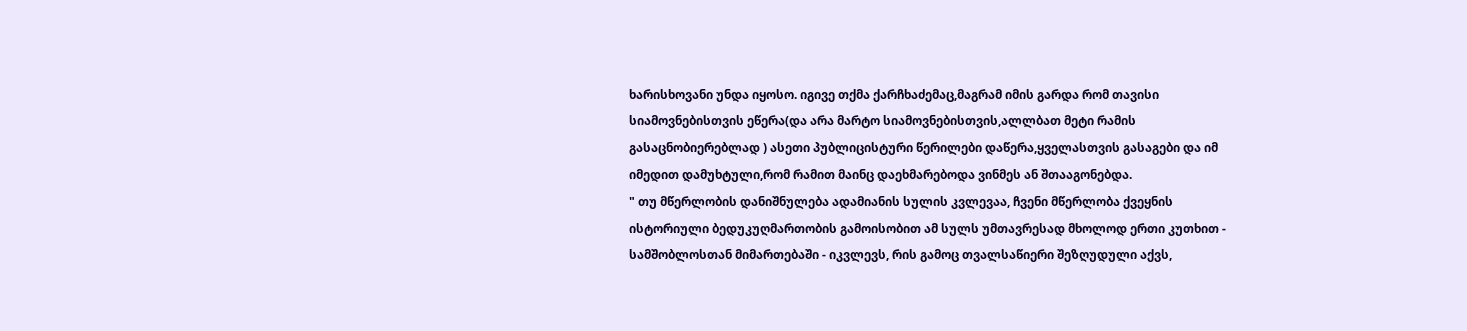ხარისხოვანი უნდა იყოსო. იგივე თქმა ქარჩხაძემაც,მაგრამ იმის გარდა რომ თავისი სიამოვნებისთვის ეწერა(და არა მარტო სიამოვნებისთვის,ალლბათ მეტი რამის გასაცნობიერებლად ) ასეთი პუბლიცისტური წერილები დაწერა,ყველასთვის გასაგები და იმ იმედით დამუხტული,რომ რამით მაინც დაეხმარებოდა ვინმეს ან შთააგონებდა.
" თუ მწერლობის დანიშნულება ადამიანის სულის კვლევაა, ჩვენი მწერლობა ქვეყნის ისტორიული ბედუკუღმართობის გამოისობით ამ სულს უმთავრესად მხოლოდ ერთი კუთხით - სამშობლოსთან მიმართებაში - იკვლევს, რის გამოც თვალსაწიერი შეზღუდული აქვს,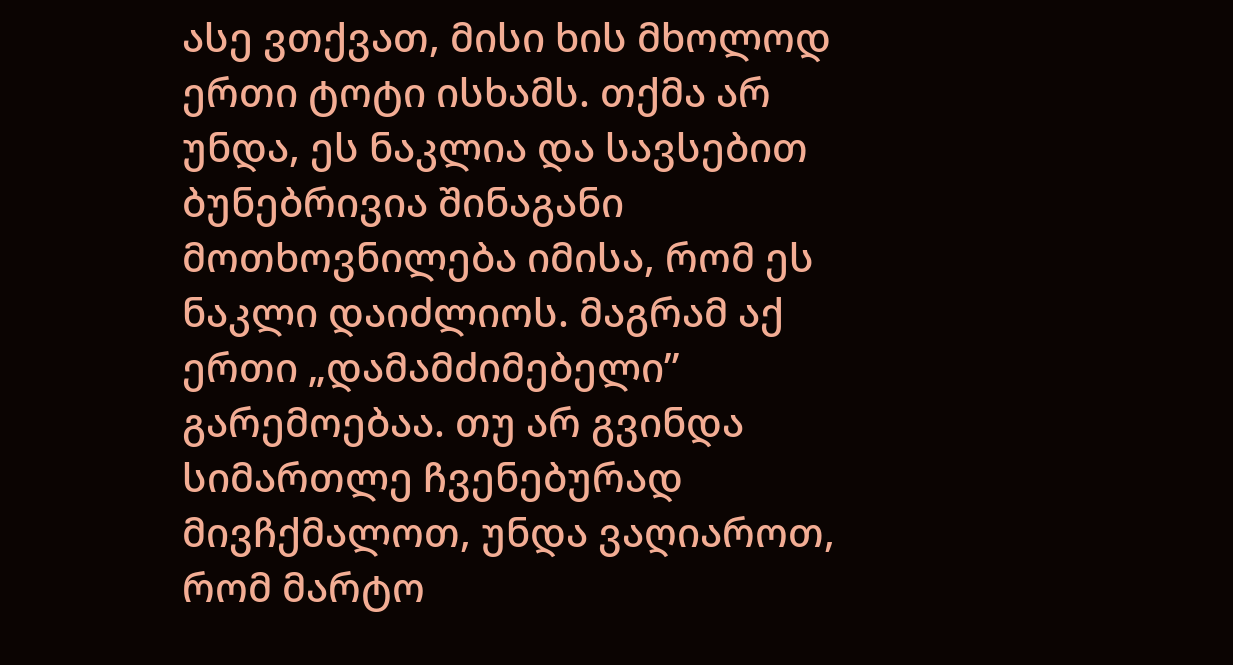ასე ვთქვათ, მისი ხის მხოლოდ ერთი ტოტი ისხამს. თქმა არ უნდა, ეს ნაკლია და სავსებით ბუნებრივია შინაგანი მოთხოვნილება იმისა, რომ ეს ნაკლი დაიძლიოს. მაგრამ აქ ერთი „დამამძიმებელი” გარემოებაა. თუ არ გვინდა სიმართლე ჩვენებურად მივჩქმალოთ, უნდა ვაღიაროთ, რომ მარტო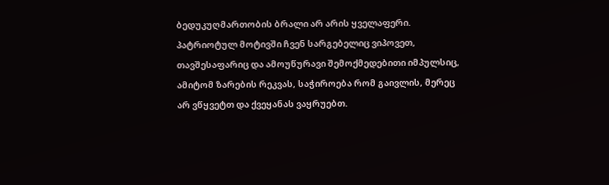ბედუკუღმართობის ბრალი არ არის ყველაფერი. პატრიოტულ მოტივში ჩვენ სარგებელიც ვიპოვეთ, თავშესაფარიც და ამოუწურავი შემოქმედებითი იმპულსიც, ამიტომ ზარების რეკვას, საჭიროება რომ გაივლის, მერეც არ ვწყვეტთ და ქვეყანას ვაყრუებთ.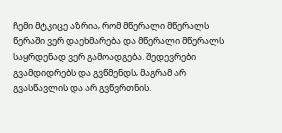ჩემი მტკიცე აზრია‚ რომ მწერალი მწერალს წერაში ვერ დაეხმარება და მწერალი მწერალს საყრდენად ვერ გამოადგება. შედევრები გვამდიდრებს და გვწმენდს‚ მაგრამ არ გვასწავლის და არ გვწვრთნის.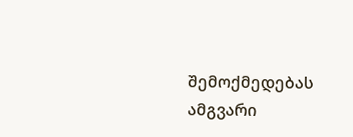შემოქმედებას ამგვარი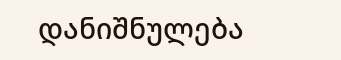დანიშნულება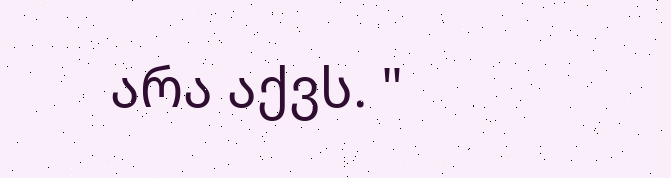არა აქვს. "